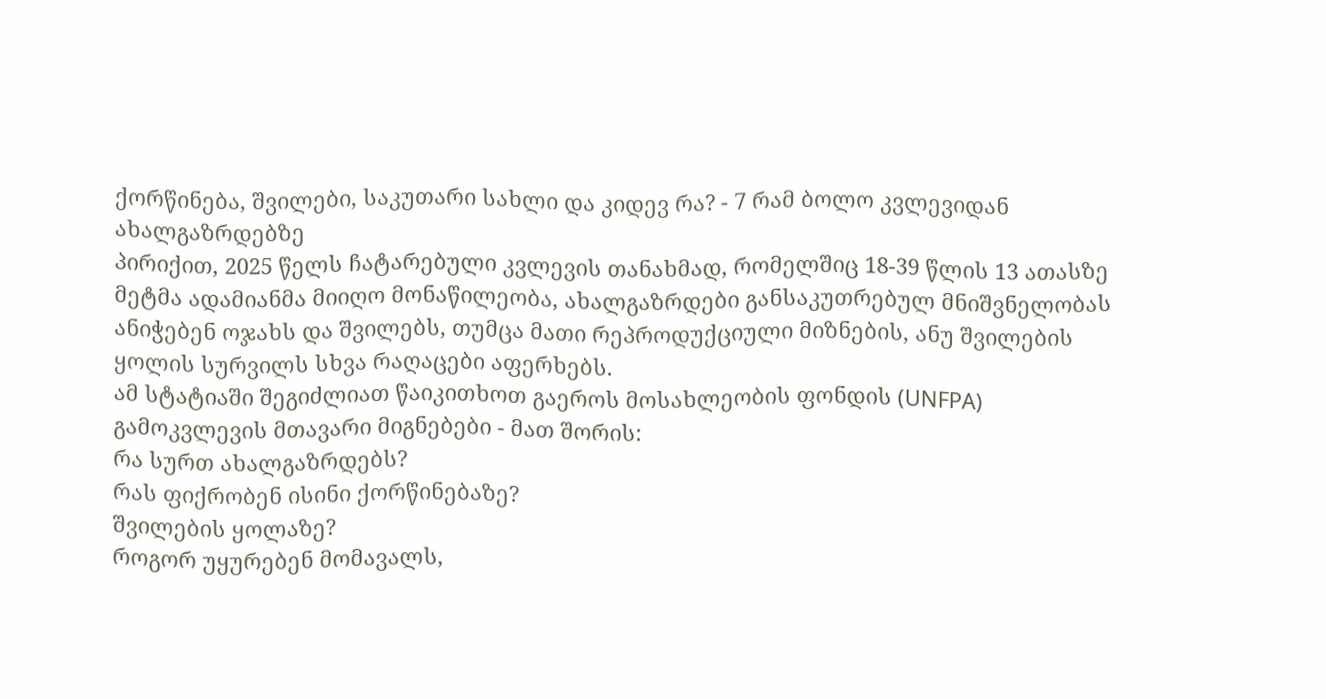ქორწინება, შვილები, საკუთარი სახლი და კიდევ რა? - 7 რამ ბოლო კვლევიდან ახალგაზრდებზე
პირიქით, 2025 წელს ჩატარებული კვლევის თანახმად, რომელშიც 18-39 წლის 13 ათასზე მეტმა ადამიანმა მიიღო მონაწილეობა, ახალგაზრდები განსაკუთრებულ მნიშვნელობას ანიჭებენ ოჯახს და შვილებს, თუმცა მათი რეპროდუქციული მიზნების, ანუ შვილების ყოლის სურვილს სხვა რაღაცები აფერხებს.
ამ სტატიაში შეგიძლიათ წაიკითხოთ გაეროს მოსახლეობის ფონდის (UNFPA) გამოკვლევის მთავარი მიგნებები - მათ შორის:
რა სურთ ახალგაზრდებს?
რას ფიქრობენ ისინი ქორწინებაზე?
შვილების ყოლაზე?
როგორ უყურებენ მომავალს,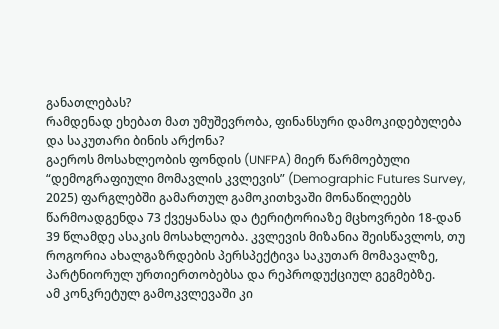განათლებას?
რამდენად ეხებათ მათ უმუშევრობა, ფინანსური დამოკიდებულება და საკუთარი ბინის არქონა?
გაეროს მოსახლეობის ფონდის (UNFPA) მიერ წარმოებული “დემოგრაფიული მომავლის კვლევის” (Demographic Futures Survey, 2025) ფარგლებში გამართულ გამოკითხვაში მონაწილეებს წარმოადგენდა 73 ქვეყანასა და ტერიტორიაზე მცხოვრები 18-დან 39 წლამდე ასაკის მოსახლეობა. კვლევის მიზანია შეისწავლოს, თუ როგორია ახალგაზრდების პერსპექტივა საკუთარ მომავალზე, პარტნიორულ ურთიერთობებსა და რეპროდუქციულ გეგმებზე.
ამ კონკრეტულ გამოკვლევაში კი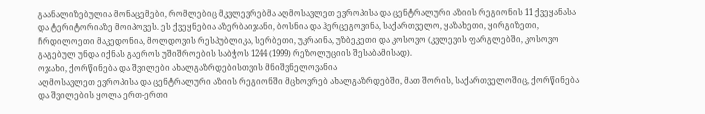გაანალიზებულია მონაცემები, რომლებიც მკვლევრებმა აღმოსავლეთ ევროპისა და ცენტრალური აზიის რეგიონის 11 ქვეყანასა და ტერიტორიაზე მოიპოვეს. ეს ქვეყნებია აზერბაიჯანი, ბოსნია და ჰერცეგოვინა, საქართველო, ყაზახეთი, ყირგიზეთი, ჩრდილოეთი მაკედონია, მოლდოვის რესპუბლიკა, სერბეთი, უკრაინა, უზბეკეთი და კოსოვო (კვლევის ფარგლებში, კოსოვო გაგებულ უნდა იქნას გაეროს უშიშროების საბჭოს 1244 (1999) რეზოლუციის შესაბამისად).
ოჯახი, ქორწინება და შვილები ახალგაზრდებისთვის მნიშვნელოვანია
აღმოსავლეთ ევროპისა და ცენტრალური აზიის რეგიონში მცხოვრებ ახალგაზრდებში, მათ შორის, საქართველოშიც, ქორწინება და შვილების ყოლა ერთ-ერთი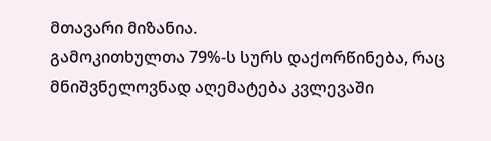მთავარი მიზანია.
გამოკითხულთა 79%-ს სურს დაქორწინება, რაც მნიშვნელოვნად აღემატება კვლევაში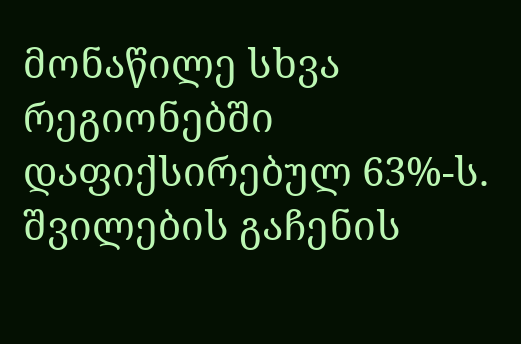მონაწილე სხვა რეგიონებში დაფიქსირებულ 63%-ს. შვილების გაჩენის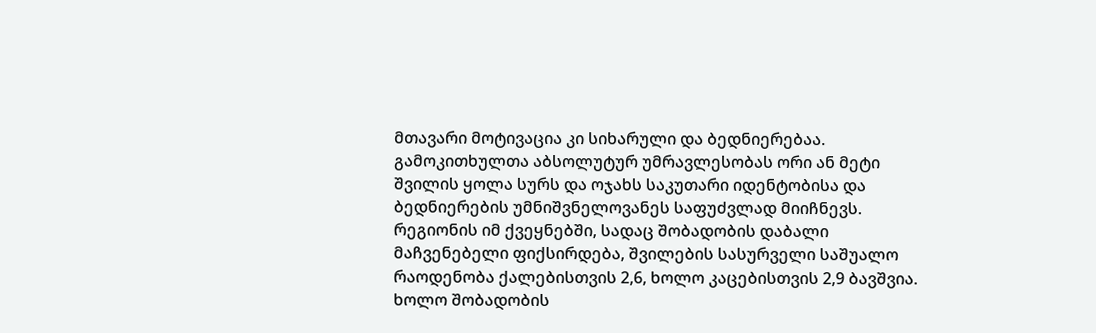მთავარი მოტივაცია კი სიხარული და ბედნიერებაა.
გამოკითხულთა აბსოლუტურ უმრავლესობას ორი ან მეტი შვილის ყოლა სურს და ოჯახს საკუთარი იდენტობისა და ბედნიერების უმნიშვნელოვანეს საფუძვლად მიიჩნევს.
რეგიონის იმ ქვეყნებში, სადაც შობადობის დაბალი მაჩვენებელი ფიქსირდება, შვილების სასურველი საშუალო რაოდენობა ქალებისთვის 2,6, ხოლო კაცებისთვის 2,9 ბავშვია.
ხოლო შობადობის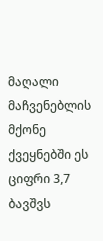მაღალი მაჩვენებლის მქონე ქვეყნებში ეს ციფრი 3,7 ბავშვს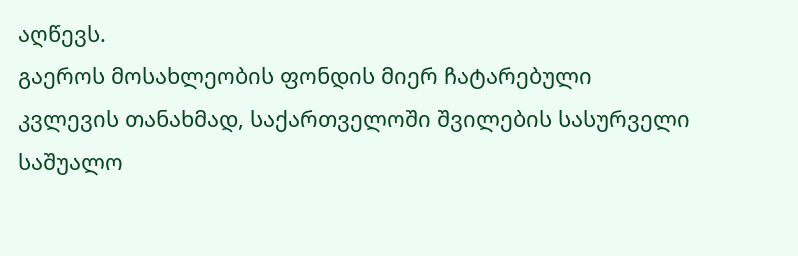აღწევს.
გაეროს მოსახლეობის ფონდის მიერ ჩატარებული კვლევის თანახმად, საქართველოში შვილების სასურველი საშუალო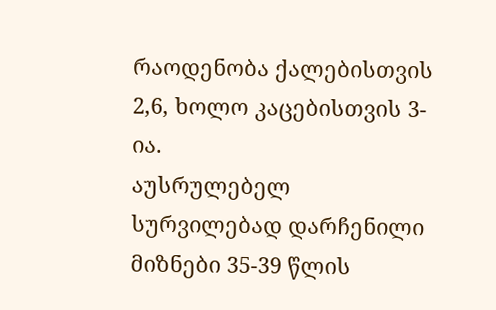რაოდენობა ქალებისთვის 2,6, ხოლო კაცებისთვის 3-ია.
აუსრულებელ სურვილებად დარჩენილი მიზნები 35-39 წლის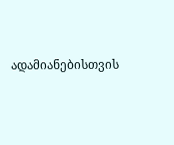ადამიანებისთვის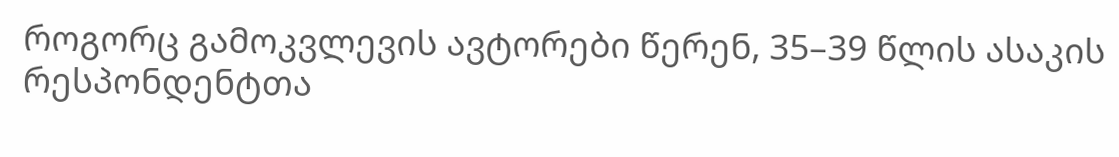როგორც გამოკვლევის ავტორები წერენ, 35–39 წლის ასაკის რესპონდენტთა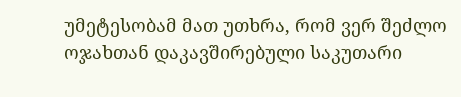უმეტესობამ მათ უთხრა, რომ ვერ შეძლო ოჯახთან დაკავშირებული საკუთარი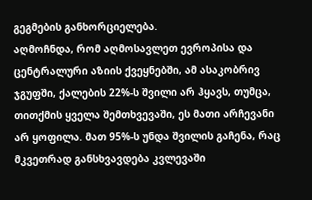გეგმების განხორციელება.
აღმოჩნდა, რომ აღმოსავლეთ ევროპისა და ცენტრალური აზიის ქვეყნებში, ამ ასაკობრივ ჯგუფში, ქალების 22%-ს შვილი არ ჰყავს, თუმცა, თითქმის ყველა შემთხვევაში, ეს მათი არჩევანი არ ყოფილა. მათ 95%-ს უნდა შვილის გაჩენა, რაც მკვეთრად განსხვავდება კვლევაში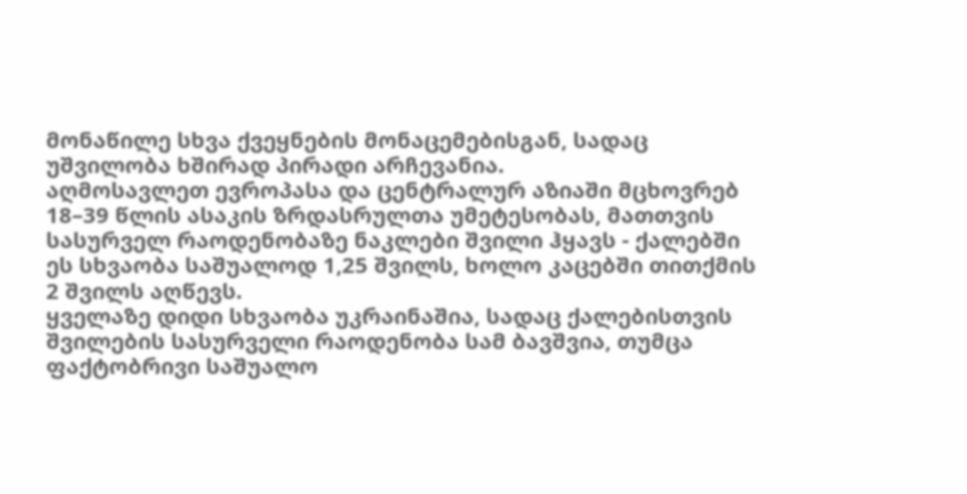მონაწილე სხვა ქვეყნების მონაცემებისგან, სადაც უშვილობა ხშირად პირადი არჩევანია.
აღმოსავლეთ ევროპასა და ცენტრალურ აზიაში მცხოვრებ 18–39 წლის ასაკის ზრდასრულთა უმეტესობას, მათთვის სასურველ რაოდენობაზე ნაკლები შვილი ჰყავს - ქალებში ეს სხვაობა საშუალოდ 1,25 შვილს, ხოლო კაცებში თითქმის 2 შვილს აღწევს.
ყველაზე დიდი სხვაობა უკრაინაშია, სადაც ქალებისთვის შვილების სასურველი რაოდენობა სამ ბავშვია, თუმცა ფაქტობრივი საშუალო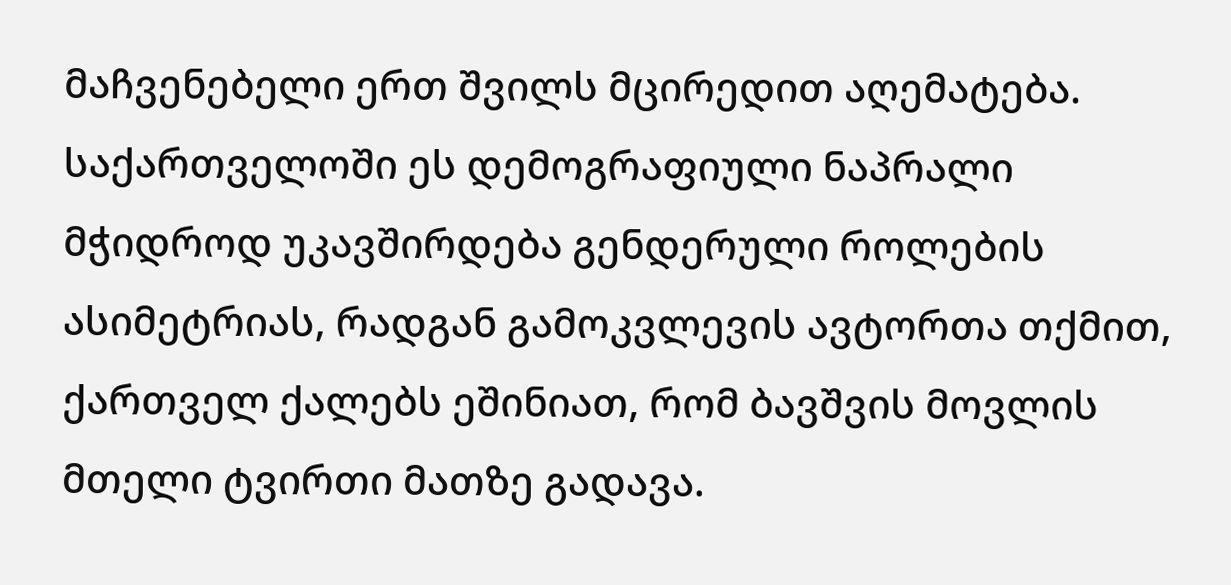მაჩვენებელი ერთ შვილს მცირედით აღემატება.
საქართველოში ეს დემოგრაფიული ნაპრალი მჭიდროდ უკავშირდება გენდერული როლების ასიმეტრიას, რადგან გამოკვლევის ავტორთა თქმით, ქართველ ქალებს ეშინიათ, რომ ბავშვის მოვლის მთელი ტვირთი მათზე გადავა.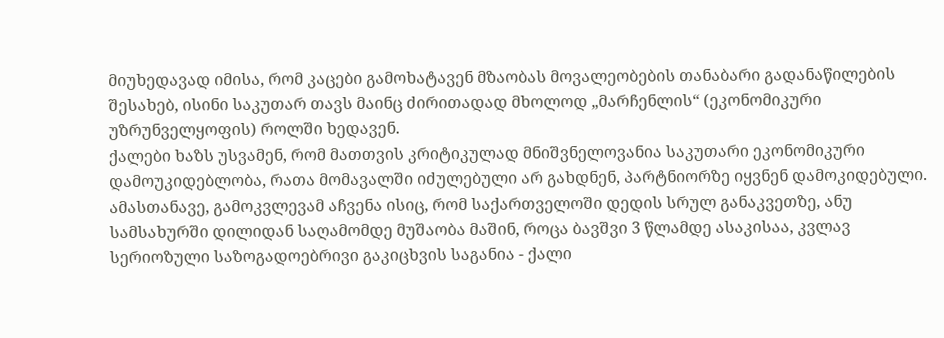მიუხედავად იმისა, რომ კაცები გამოხატავენ მზაობას მოვალეობების თანაბარი გადანაწილების შესახებ, ისინი საკუთარ თავს მაინც ძირითადად მხოლოდ „მარჩენლის“ (ეკონომიკური უზრუნველყოფის) როლში ხედავენ.
ქალები ხაზს უსვამენ, რომ მათთვის კრიტიკულად მნიშვნელოვანია საკუთარი ეკონომიკური დამოუკიდებლობა, რათა მომავალში იძულებული არ გახდნენ, პარტნიორზე იყვნენ დამოკიდებული.
ამასთანავე, გამოკვლევამ აჩვენა ისიც, რომ საქართველოში დედის სრულ განაკვეთზე, ანუ სამსახურში დილიდან საღამომდე მუშაობა მაშინ, როცა ბავშვი 3 წლამდე ასაკისაა, კვლავ სერიოზული საზოგადოებრივი გაკიცხვის საგანია - ქალი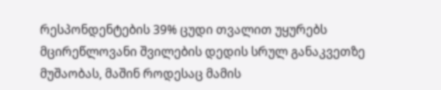რესპონდენტების 39% ცუდი თვალით უყურებს მცირეწლოვანი შვილების დედის სრულ განაკვეთზე მუშაობას, მაშინ როდესაც მამის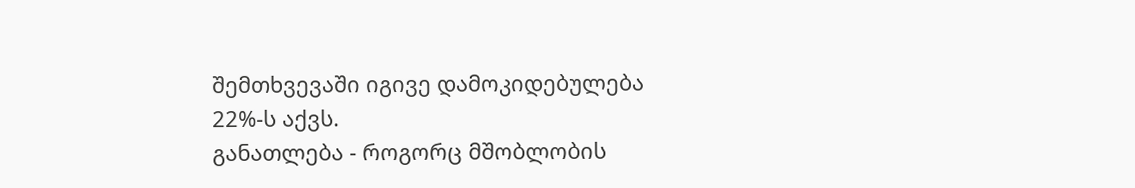შემთხვევაში იგივე დამოკიდებულება 22%-ს აქვს.
განათლება - როგორც მშობლობის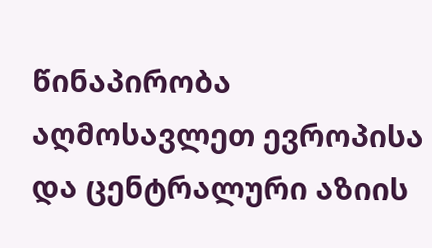წინაპირობა
აღმოსავლეთ ევროპისა და ცენტრალური აზიის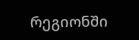რეგიონში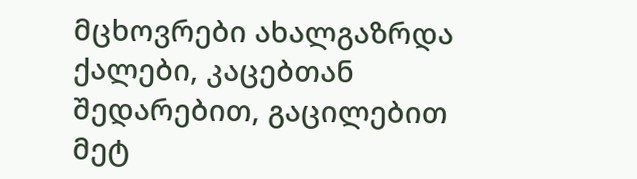მცხოვრები ახალგაზრდა ქალები, კაცებთან შედარებით, გაცილებით მეტ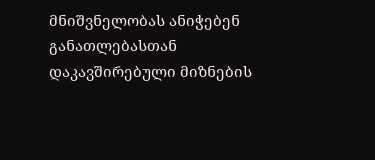მნიშვნელობას ანიჭებენ განათლებასთან დაკავშირებული მიზნების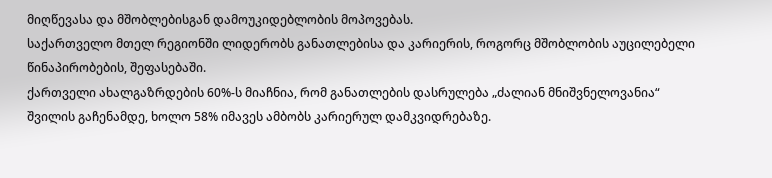მიღწევასა და მშობლებისგან დამოუკიდებლობის მოპოვებას.
საქართველო მთელ რეგიონში ლიდერობს განათლებისა და კარიერის, როგორც მშობლობის აუცილებელი წინაპირობების, შეფასებაში.
ქართველი ახალგაზრდების 60%-ს მიაჩნია, რომ განათლების დასრულება „ძალიან მნიშვნელოვანია“ შვილის გაჩენამდე, ხოლო 58% იმავეს ამბობს კარიერულ დამკვიდრებაზე.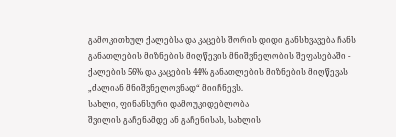გამოკითხულ ქალებსა და კაცებს შორის დიდი განსხვავება ჩანს განათლების მიზნების მიღწევის მნიშვნელობის შეფასებაში - ქალების 56% და კაცების 44% განათლების მიზნების მიღწევას „ძალიან მნიშვნელოვნად“ მიიჩნევს.
სახლი, ფინანსური დამოუკიდებლობა
შვილის გაჩენამდე ან გაჩენისას, სახლის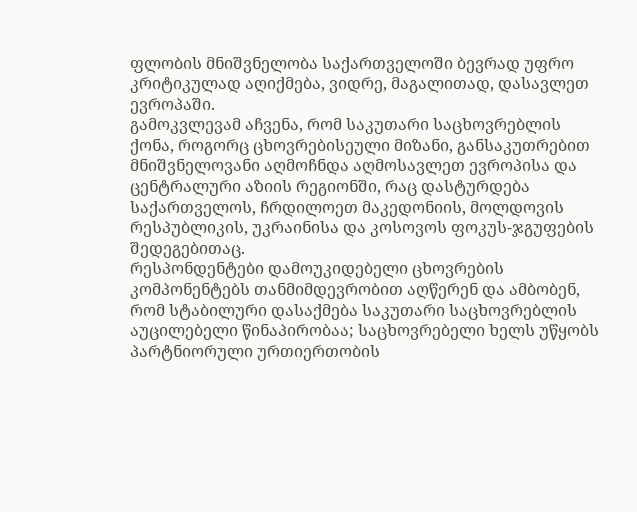ფლობის მნიშვნელობა საქართველოში ბევრად უფრო კრიტიკულად აღიქმება, ვიდრე, მაგალითად, დასავლეთ ევროპაში.
გამოკვლევამ აჩვენა, რომ საკუთარი საცხოვრებლის ქონა, როგორც ცხოვრებისეული მიზანი, განსაკუთრებით მნიშვნელოვანი აღმოჩნდა აღმოსავლეთ ევროპისა და ცენტრალური აზიის რეგიონში, რაც დასტურდება საქართველოს, ჩრდილოეთ მაკედონიის, მოლდოვის რესპუბლიკის, უკრაინისა და კოსოვოს ფოკუს-ჯგუფების შედეგებითაც.
რესპონდენტები დამოუკიდებელი ცხოვრების კომპონენტებს თანმიმდევრობით აღწერენ და ამბობენ, რომ სტაბილური დასაქმება საკუთარი საცხოვრებლის აუცილებელი წინაპირობაა; საცხოვრებელი ხელს უწყობს პარტნიორული ურთიერთობის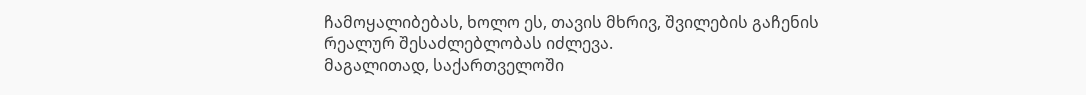ჩამოყალიბებას, ხოლო ეს, თავის მხრივ, შვილების გაჩენის რეალურ შესაძლებლობას იძლევა.
მაგალითად, საქართველოში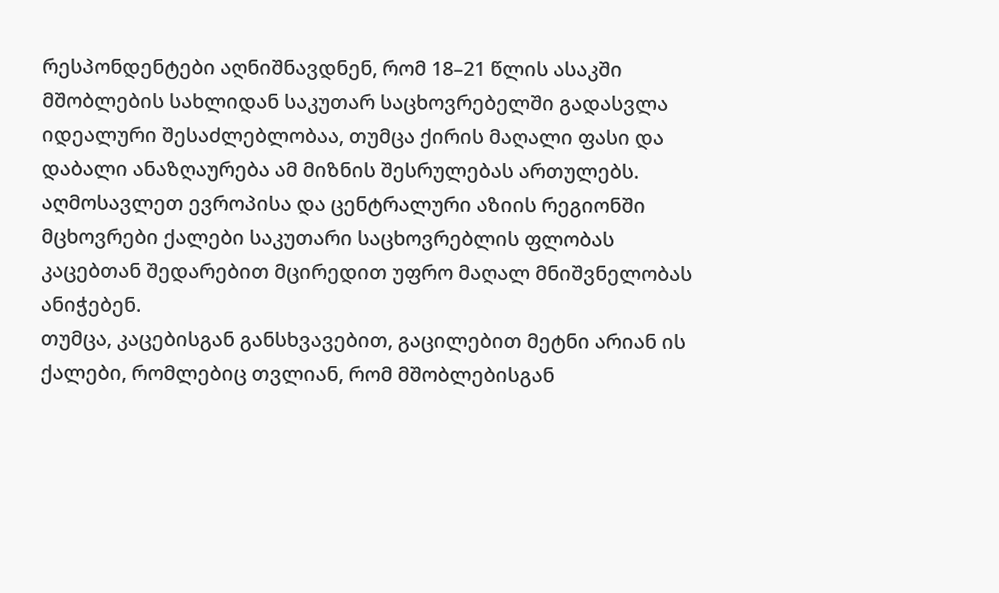რესპონდენტები აღნიშნავდნენ, რომ 18–21 წლის ასაკში მშობლების სახლიდან საკუთარ საცხოვრებელში გადასვლა იდეალური შესაძლებლობაა, თუმცა ქირის მაღალი ფასი და დაბალი ანაზღაურება ამ მიზნის შესრულებას ართულებს.
აღმოსავლეთ ევროპისა და ცენტრალური აზიის რეგიონში მცხოვრები ქალები საკუთარი საცხოვრებლის ფლობას კაცებთან შედარებით მცირედით უფრო მაღალ მნიშვნელობას ანიჭებენ.
თუმცა, კაცებისგან განსხვავებით, გაცილებით მეტნი არიან ის ქალები, რომლებიც თვლიან, რომ მშობლებისგან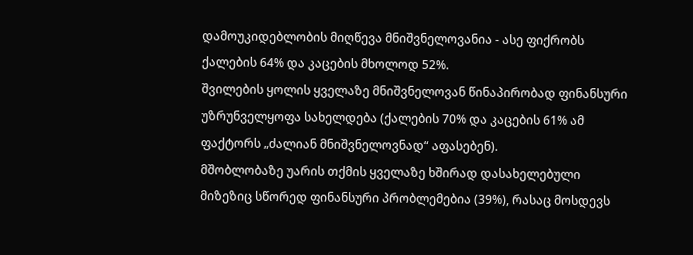დამოუკიდებლობის მიღწევა მნიშვნელოვანია - ასე ფიქრობს ქალების 64% და კაცების მხოლოდ 52%.
შვილების ყოლის ყველაზე მნიშვნელოვან წინაპირობად ფინანსური უზრუნველყოფა სახელდება (ქალების 70% და კაცების 61% ამ ფაქტორს „ძალიან მნიშვნელოვნად“ აფასებენ).
მშობლობაზე უარის თქმის ყველაზე ხშირად დასახელებული მიზეზიც სწორედ ფინანსური პრობლემებია (39%), რასაც მოსდევს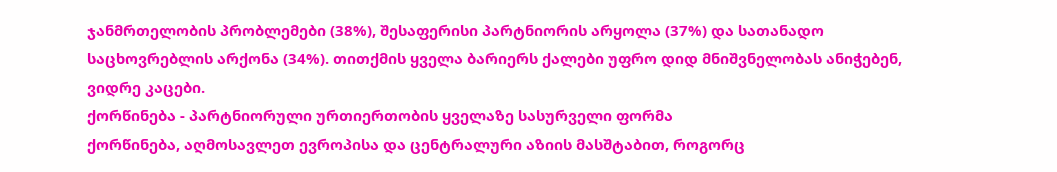ჯანმრთელობის პრობლემები (38%), შესაფერისი პარტნიორის არყოლა (37%) და სათანადო საცხოვრებლის არქონა (34%). თითქმის ყველა ბარიერს ქალები უფრო დიდ მნიშვნელობას ანიჭებენ, ვიდრე კაცები.
ქორწინება - პარტნიორული ურთიერთობის ყველაზე სასურველი ფორმა
ქორწინება, აღმოსავლეთ ევროპისა და ცენტრალური აზიის მასშტაბით, როგორც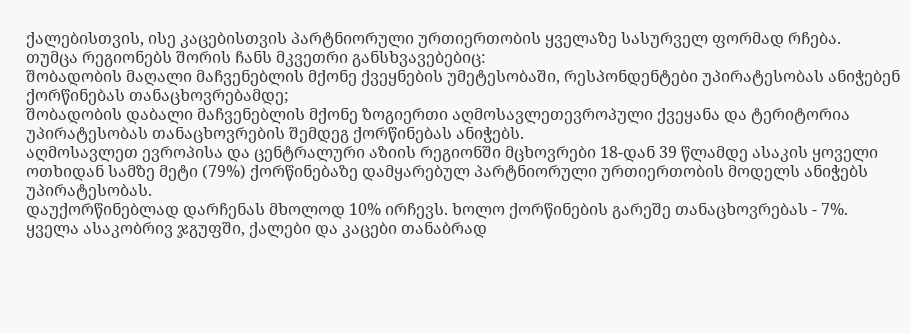ქალებისთვის, ისე კაცებისთვის პარტნიორული ურთიერთობის ყველაზე სასურველ ფორმად რჩება.
თუმცა რეგიონებს შორის ჩანს მკვეთრი განსხვავებებიც:
შობადობის მაღალი მაჩვენებლის მქონე ქვეყნების უმეტესობაში, რესპონდენტები უპირატესობას ანიჭებენ ქორწინებას თანაცხოვრებამდე;
შობადობის დაბალი მაჩვენებლის მქონე ზოგიერთი აღმოსავლეთევროპული ქვეყანა და ტერიტორია უპირატესობას თანაცხოვრების შემდეგ ქორწინებას ანიჭებს.
აღმოსავლეთ ევროპისა და ცენტრალური აზიის რეგიონში მცხოვრები 18-დან 39 წლამდე ასაკის ყოველი ოთხიდან სამზე მეტი (79%) ქორწინებაზე დამყარებულ პარტნიორული ურთიერთობის მოდელს ანიჭებს უპირატესობას.
დაუქორწინებლად დარჩენას მხოლოდ 10% ირჩევს. ხოლო ქორწინების გარეშე თანაცხოვრებას - 7%.
ყველა ასაკობრივ ჯგუფში, ქალები და კაცები თანაბრად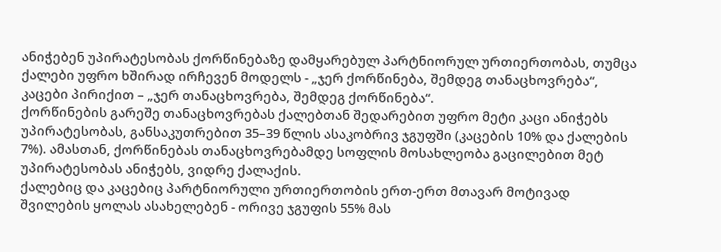ანიჭებენ უპირატესობას ქორწინებაზე დამყარებულ პარტნიორულ ურთიერთობას, თუმცა ქალები უფრო ხშირად ირჩევენ მოდელს - „ჯერ ქორწინება, შემდეგ თანაცხოვრება“, კაცები პირიქით – „ჯერ თანაცხოვრება, შემდეგ ქორწინება“.
ქორწინების გარეშე თანაცხოვრებას ქალებთან შედარებით უფრო მეტი კაცი ანიჭებს უპირატესობას, განსაკუთრებით 35–39 წლის ასაკობრივ ჯგუფში (კაცების 10% და ქალების 7%). ამასთან, ქორწინებას თანაცხოვრებამდე სოფლის მოსახლეობა გაცილებით მეტ უპირატესობას ანიჭებს, ვიდრე ქალაქის.
ქალებიც და კაცებიც პარტნიორული ურთიერთობის ერთ-ერთ მთავარ მოტივად შვილების ყოლას ასახელებენ - ორივე ჯგუფის 55% მას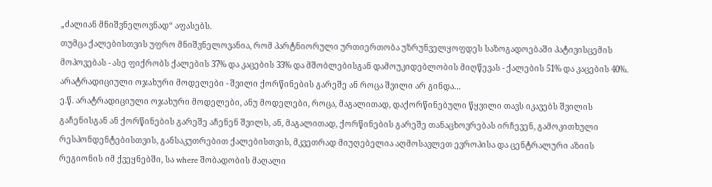„ძალიან მნიშვნელოვნად“ აფასებს.
თუმცა ქალებისთვის უფრო მნიშვნელოვანია, რომ პარტნიორული ურთიერთობა უზრუნველყოფდეს საზოგადოებაში პატივისცემის მოპოვებას - ასე ფიქრობს ქალების 37% და კაცების 33% და მშობლებისგან დამოუკიდებლობის მიღწევას - ქალების 51% და კაცების 40%.
არატრადიციული ოჯახური მოდელები - შვილი ქორწინების გარეშე ან როცა შვილი არ გინდა…
ე.წ. არატრადიციული ოჯახური მოდელები, ანუ მოდელები, როცა, მაგალითად, დაქორწინებული წყვილი თავს იკავებს შვილის გაჩენისგან ან ქორწინების გარეშე აჩენენ შვილს, ან, მაგალითად, ქორწინების გარეშე თანაცხოვრებას ირჩევენ, გამოკითხული რესპონდენტებისთვის, განსაკუთრებით ქალებისთვის, მკვეთრად მიუღებელია აღმოსავლეთ ევროპისა და ცენტრალური აზიის რეგიონის იმ ქვეყნებში, სა where შობადობის მაღალი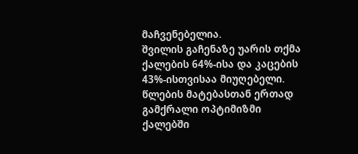მაჩვენებელია.
შვილის გაჩენაზე უარის თქმა ქალების 64%-ისა და კაცების 43%-ისთვისაა მიუღებელი.
წლების მატებასთან ერთად გამქრალი ოპტიმიზმი ქალებში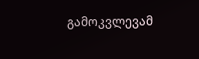გამოკვლევამ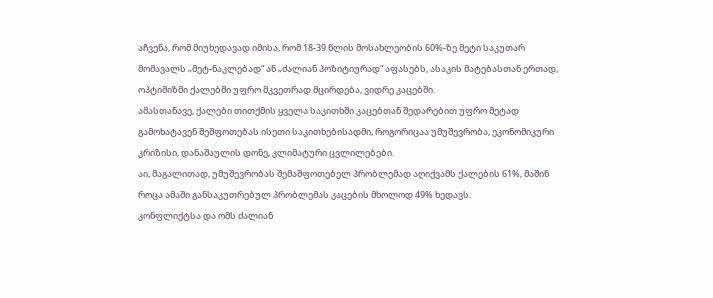აჩვენა, რომ მიუხედავად იმისა, რომ 18-39 წლის მოსახლეობის 60%-ზე მეტი საკუთარ მომავალს „მეტ-ნაკლებად“ ან „ძალიან პოზიტიურად“ აფასებს, ასაკის მატებასთან ერთად, ოპტიმიზმი ქალებში უფრო მკვეთრად მცირდება, ვიდრე კაცებში.
ამასთანავე, ქალები თითქმის ყველა საკითხში კაცებთან შედარებით უფრო მეტად გამოხატავენ შეშფოთებას ისეთი საკითხებისადმი, როგორიცაა უმუშევრობა, ეკონომიკური კრიზისი, დანაშაულის დონე, კლიმატური ცვლილებები.
აი, მაგალითად, უმუშევრობას შემაშფოთებელ პრობლემად აღიქვამს ქალების 61%, მაშინ როცა ამაში განსაკუთრებულ პრობლემას კაცების მხოლოდ 49% ხედავს.
კონფლიქტსა და ომს ძალიან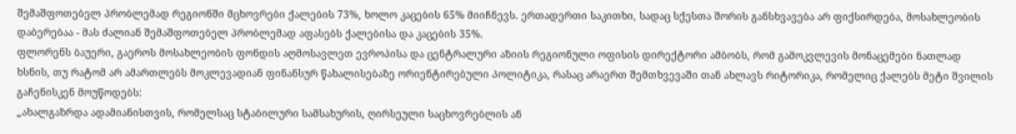შემაშფოთებელ პრობლემად რეგიონში მცხოვრები ქალების 73%, ხოლო კაცების 65% მიიჩნევს. ერთადერთი საკითხი, სადაც სქესთა შორის განსხვავება არ ფიქსირდება, მოსახლეობის დაბერებაა - მას ძალიან შემაშფოთებელ პრობლემად აფასებს ქალებისა და კაცების 35%.
ფლორენს ბაუერი, გაეროს მოსახლეობის ფონდის აღმოსავლეთ ევროპისა და ცენტრალური აზიის რეგიონული ოფისის დირექტორი ამბობს, რომ გამოკვლევის მონაცემები ნათლად ხსნის, თუ რატომ არ ამართლებს მოკლევადიან ფინანსურ წახალისებაზე ორიენტირებული პოლიტიკა, რასაც არაერთ შემთხვევაში თან ახლავს რიტორიკა, რომელიც ქალებს მეტი შვილის გაჩენისკენ მოუწოდებს:
„ახალგაზრდა ადამიანისთვის, რომელსაც სტაბილური სამსახურის, ღირსეული საცხოვრებლის ან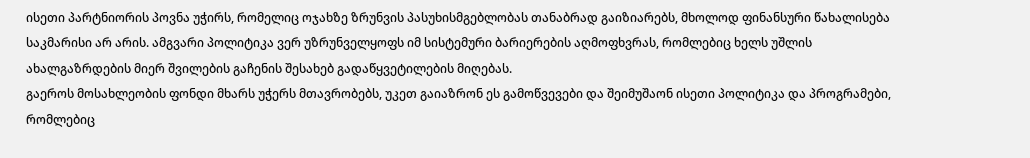ისეთი პარტნიორის პოვნა უჭირს, რომელიც ოჯახზე ზრუნვის პასუხისმგებლობას თანაბრად გაიზიარებს, მხოლოდ ფინანსური წახალისება საკმარისი არ არის. ამგვარი პოლიტიკა ვერ უზრუნველყოფს იმ სისტემური ბარიერების აღმოფხვრას, რომლებიც ხელს უშლის ახალგაზრდების მიერ შვილების გაჩენის შესახებ გადაწყვეტილების მიღებას.
გაეროს მოსახლეობის ფონდი მხარს უჭერს მთავრობებს, უკეთ გაიაზრონ ეს გამოწვევები და შეიმუშაონ ისეთი პოლიტიკა და პროგრამები, რომლებიც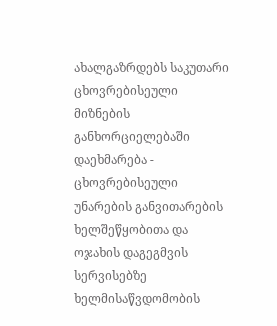ახალგაზრდებს საკუთარი ცხოვრებისეული მიზნების განხორციელებაში დაეხმარება - ცხოვრებისეული უნარების განვითარების ხელშეწყობითა და ოჯახის დაგეგმვის სერვისებზე ხელმისაწვდომობის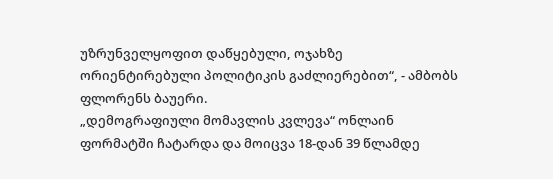უზრუნველყოფით დაწყებული, ოჯახზე ორიენტირებული პოლიტიკის გაძლიერებით“, - ამბობს ფლორენს ბაუერი.
„დემოგრაფიული მომავლის კვლევა“ ონლაინ ფორმატში ჩატარდა და მოიცვა 18-დან 39 წლამდე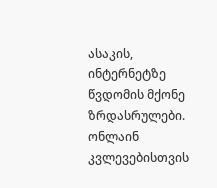ასაკის, ინტერნეტზე წვდომის მქონე ზრდასრულები. ონლაინ კვლევებისთვის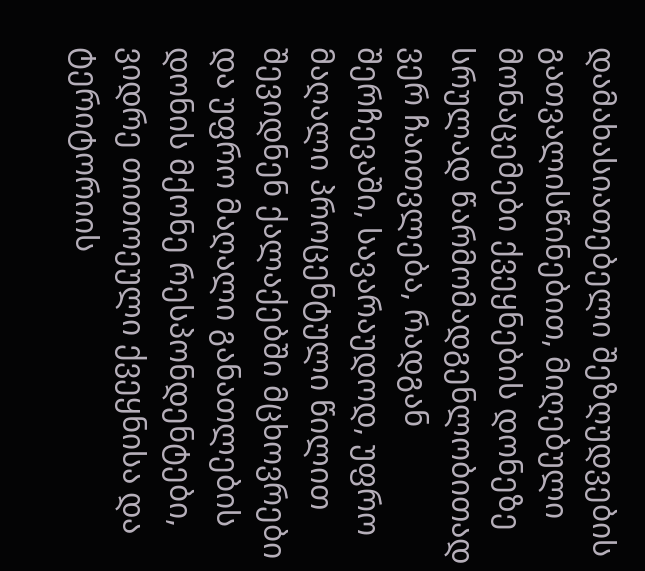დამახასიათებელი შეზღუდვების გათვალისწინებით, მიღებული მონაცემები ქვეყნების დონეზე სრულად წარმომადგენლობითად ვერ ჩაითვლება, რადგან შერჩევაში, სავარაუდოდ, უფრო მაღალი პროცენტული წილით შევიდნენ ქალაქებში მცხოვრები და უფრო მაღალი განათლების დონის მქონე რესპონდენტები, ვიდრე თითოეული ქვეყნისა და ტერიტორიის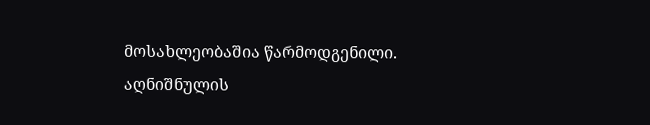მოსახლეობაშია წარმოდგენილი. აღნიშნულის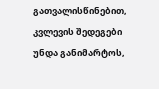გათვალისწინებით, კვლევის შედეგები უნდა განიმარტოს,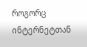როგორც ინტერნეტთან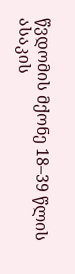წვდომის მქონე 18–39 წლის ასაკის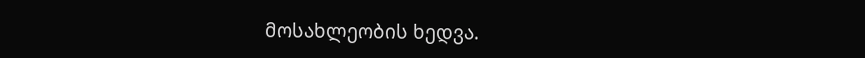მოსახლეობის ხედვა.